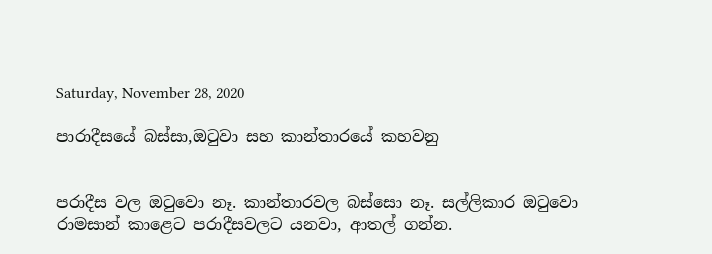Saturday, November 28, 2020

පාරාදීසයේ බස්සා,ඔටුවා සහ කාන්තාරයේ කහවනු


පරාදීස වල ඔටුවො නෑ. කාන්තාරවල බස්සො නෑ. සල්ලිකාර ඔටුවො රාමසාන් කාළෙට පරාදීසවලට යනවා, ආතල් ගන්න.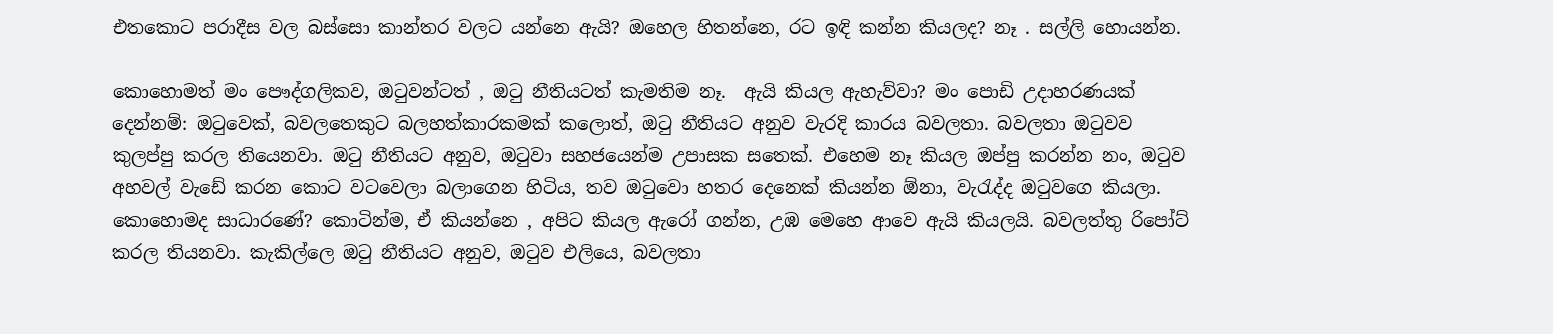එතකොට පරාදීස වල බස්සො කාන්තර වලට යන්නෙ ඇයි? ඔහෙල හිතන්නෙ, රට ඉඳි කන්න කියලද? නෑ . සල්ලි හොයන්න.

කොහොමත් මං පෞද්ගලිකව, ඔටුවන්ටත් , ඔටු නීතියටත් කැමතිම නෑ.  ඇයි කියල ඇහැව්වා? මං පොඩි උදාහරණයක්  දෙන්නම්: ඔටුවෙක්, බවලතෙකුට බලහත්කාරකමක් කලොත්, ඔටු නීතියට අනුව වැරදි කාරය බවලතා. බවලතා ඔටුවව කුලප්පු කරල තියෙනවා. ඔටු නීතියට අනුව, ඔටුවා සහජයෙන්ම උපාසක සතෙක්. එහෙම නෑ කියල ඔප්පු කරන්න නං, ඔටුව අහවල් වැඩේ කරන කොට වටවෙලා බලාගෙන හිටිය, තව ඔටුවො හතර දෙනෙක් කියන්න ඕනා, වැරැද්ද ඔටුවගෙ කියලා. කොහොමද සාධාරණේ? කොටින්ම, ඒ කියන්නෙ , අපිට කියල ඇරෝ ගන්න, උඹ මෙහෙ ආවෙ ඇයි කියලයි. බවලත්තු රිපෝට් කරල තියනවා. කැකිල්ලෙ ඔටු නීතියට අනුව, ඔටුව එලියෙ, බවලතා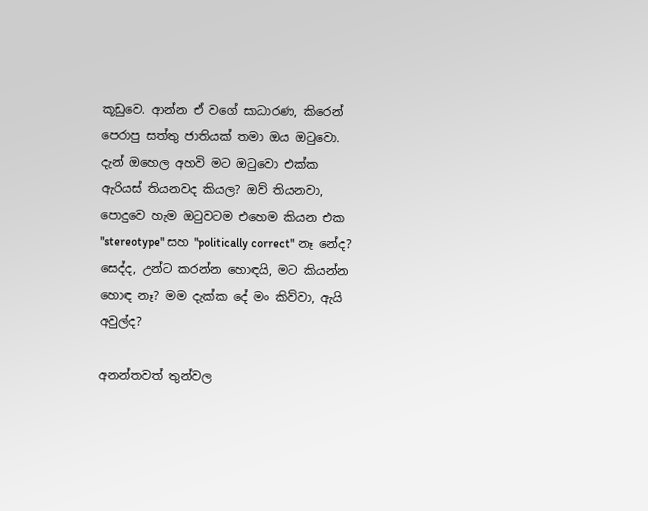කූඩුවෙ. ආන්න ඒ වගේ සාධාරණ, කිරෙන් පෙරාපු සත්තු ජාතියක් තමා ඔය ඔටුවො. දැන් ඔහෙල අහවි මට ඔටුවො එක්ක ඇරියස් තියනවද කියල? ඔව් තියනවා,  පොදුවෙ හැම ඔටුවටම එහෙම කියන එක "stereotype" සහ "politically correct" නෑ නේද? සෙද්ද, උන්ට කරන්න හොඳයි, මට කියන්න හොඳ නෑ? මම දැක්ක දේ මං කිව්වා, ඇයි අවුල්ද?

අනන්තවත් තුන්වල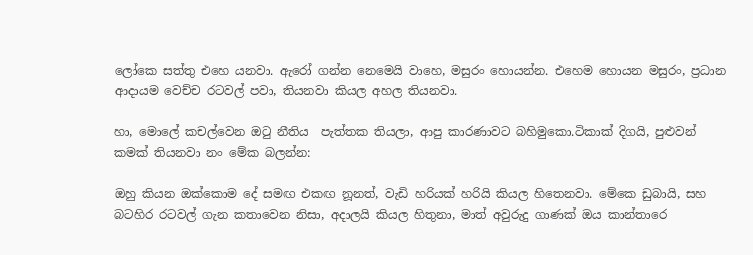ලෝකෙ සත්තු එහෙ යනවා. ඇරෝ ගන්න නෙමෙයි වාහෙ, මසුරං හොයන්න. එහෙම හොයන මසුරං, ප්‍රධාන ආදායම වෙච්ච රටවල් පවා, තියනවා කියල අහල තියනවා.

හා, මොලේ කචල්වෙන ඔටු නීතිය  පැත්තක තියලා, ආපු කාරණාවට බහිමුකො.ටිකාක් දිගයි, පුළුවන් කමක් තියනවා නං මේක බලන්න:

ඔහු කියන ඔක්කොම දේ සමඟ එකඟ නූනත්, වැඩි හරියක් හරියි කියල හිතෙනවා. මේකෙ ඩුබායි, සහ බටහිර රටවල් ගැන කතාවෙන නිසා, අදාලයි කියල හිතුනා, මාත් අවුරුදු ගාණක් ඔය කාන්තාරෙ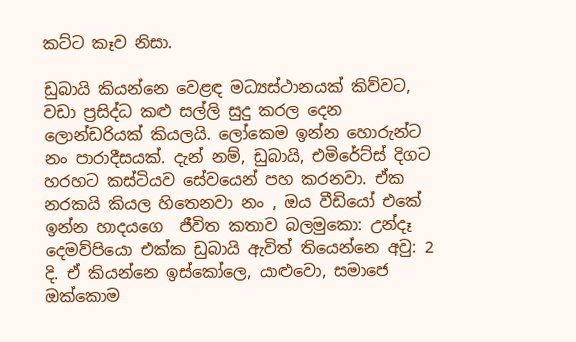කට්ට කෑව නිසා.

ඩුබායි කියන්නෙ වෙළඳ මධ්‍යස්ථානයක් කිව්වට, වඩා ප්‍රසිද්ධ කළු සල්ලි සුදු කරල දෙන ලොන්ඩරියක් කියලයි. ලෝකෙම ඉන්න හොරුන්ට නං පාරාදීසයක්. දැන් නම්, ඩුබායි, එමිරේට්ස් දිගට හරහට කස්ටියව සේවයෙන් පහ කරනවා. ඒක නරකයි කියල හිතෙනවා නං , ඔය වීඩියෝ එකේ ඉන්න හාදයගෙ  ජීවිත කතාව බලමුකො: උන්දෑ  දෙමව්පියො එක්ක ඩුබායි ඇවිත් තියෙන්නෙ අවු: 2 දි. ඒ කියන්නෙ ඉස්කෝලෙ, යාළුවො, සමාජෙ ඔක්කොම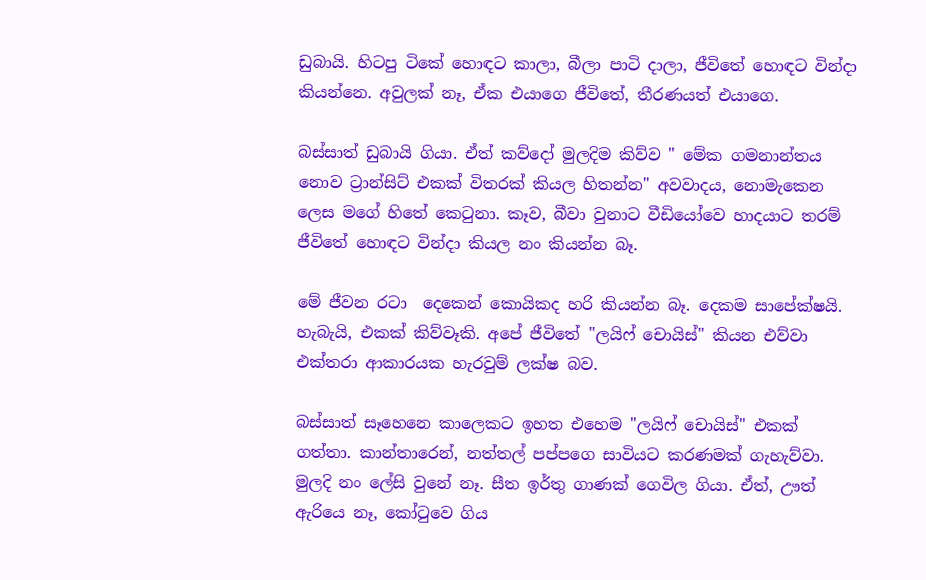ඩුබායි. හිටපු ටිකේ හොඳට කාලා, බීලා පාටි දාලා, ජීවිතේ හොඳට වින්දා කියන්නෙ. අවුලක් නෑ, ඒක එයාගෙ ජීවිතේ, තීරණයත් එයාගෙ.

බස්සාත් ඩුබායි ගියා. ඒත් කව්දෝ මුලදිම කිව්ව " මේක ගමනාන්තය නොව ට්‍රාන්සිට් එකක් විතරක් කියල හිතන්න" අවවාදය, නොමැකෙන ලෙස මගේ හිතේ කෙටුනා. කෑව, බීවා වුනාට වීඩියෝවෙ හාදයාට තරම් ජීවිතේ හොඳට වින්දා කියල නං කියන්න බෑ.

මේ ජීවන රටා  දෙකෙන් කොයිකද හරි කියන්න බෑ. දෙකම සාපේක්ෂයි. හැබැයි, එකක් කිව්වෑකි. අපේ ජීවිතේ "ලයිෆ් චොයිස්" කියන එව්වා එක්තරා ආකාරයක හැරවුම් ලක්ෂ බව.

බස්සාත් සෑහෙනෙ කාලෙකට ඉහත එහෙම "ලයිෆ් චොයිස්" එකක් ගත්තා. කාන්තාරෙන්, නත්තල් පප්පගෙ සාවියට කරණමක් ගැහැව්වා. මුලදි නං ලේසි වුනේ නෑ. සීත ඉර්තු ගාණක් ගෙවිල ගියා. ඒත්, ඌත් ඇරියෙ නෑ, කෝටුවෙ ගිය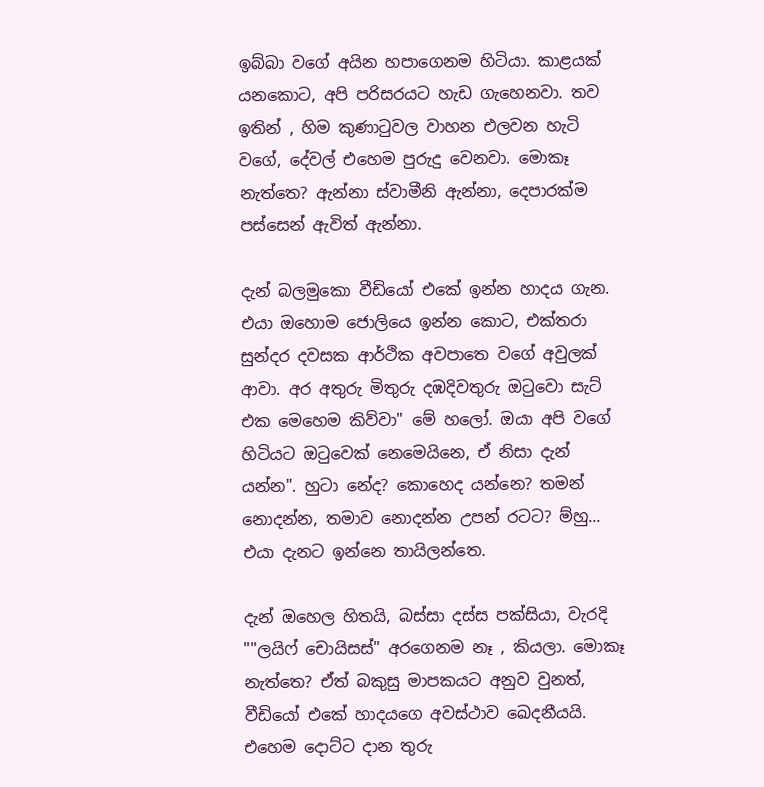ඉබ්බා වගේ අයින හපාගෙනම හිටියා. කාළයක් යනකොට, අපි පරිසරයට හැඩ ගැහෙනවා. තව ඉතින් , හිම කුණාටුවල වාහන එලවන හැටි වගේ, දේවල් එහෙම පුරුදු වෙනවා. මොකෑ නැත්තෙ? ඇන්නා ස්වාමීනි ඇන්නා, දෙපාරක්ම පස්සෙන් ඇවිත් ඇන්නා.

දැන් බලමුකො වීඩියෝ එකේ ඉන්න හාදය ගැන. එයා ඔහොම ජොලියෙ ඉන්න කොට, එක්තරා සුන්දර දවසක ආර්ථික අවපාතෙ වගේ අවුලක් ආවා. අර අතුරු මිතුරු දඹදිවතුරු ඔටුවො සැට් එක මෙහෙම කිව්වා" මේ හලෝ. ඔයා අපි වගේ හිටියට ඔටුවෙක් නෙමෙයිනෙ, ඒ නිසා දැන් යන්න". හුටා නේද? කොහෙද යන්නෙ? තමන් නොදන්න, තමාව නොදන්න උපන් රටට? ම්හු... එයා දැනට ඉන්නෙ තායිලන්තෙ.

දැන් ඔහෙල හිතයි, බස්සා දස්ස පක්සියා, වැරදි ""ලයිෆ් චොයිසස්" අරගෙනම නෑ , කියලා. මොකෑ නැත්තෙ? ඒත් බකුසු මාපකයට අනුව වුනත්, වීඩියෝ එකේ හාදයගෙ අවස්ථාව ඛෙදනීයයි. එහෙම දොට්ට දාන තුරු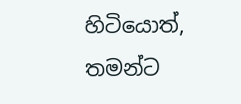හිටියොත්, තමන්ට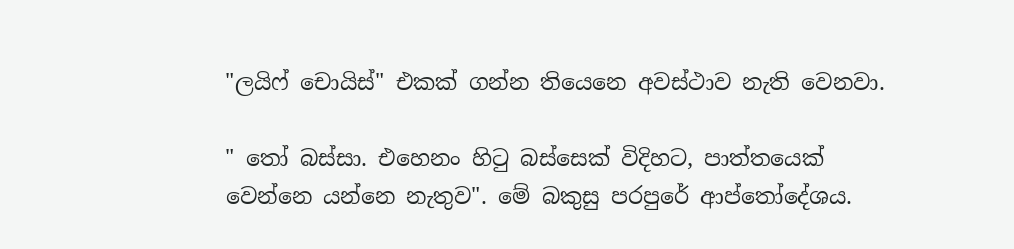"ලයිෆ් චොයිස්" එකක් ගන්න තියෙනෙ අවස්ථාව නැති වෙනවා.

" තෝ බස්සා. එහෙනං හිටු බස්සෙක් විදිහට, පාත්තයෙක් වෙන්නෙ යන්නෙ නැතුව". මේ බකුසු පරපුරේ ආප්තෝදේශය.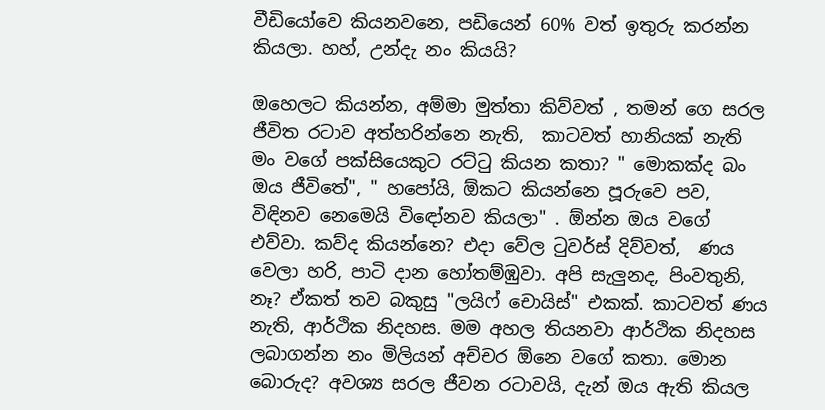වීඩියෝවෙ කියනවනෙ, පඩියෙන් 60% වත් ඉතුරු කරන්න කියලා. හහ්, උන්දැ නං කියයි?

ඔහෙලට කියන්න, අම්මා මුත්තා කිව්වත් , තමන් ගෙ සරල ජීවිත රටාව අත්හරින්නෙ නැති,  කාටවත් හානියක් නැති මං වගේ පක්සියෙකුට රට්ටු කියන කතා? " මොකක්ද බං ඔය ජීවිතේ", " හපෝයි, ඕකට කියන්නෙ පූරුවෙ පව, විඳිනව නෙමෙයි විඳෝනව කියලා" . ඕන්න ඔය වගේ එව්වා. කව්ද කියන්නෙ? එදා වේල ටුවර්ස් දිව්වත්,  ණය වෙලා හරි, පාටි දාන හෝතම්ඹුවා. අපි සැලුනද, පිංවතුනි, නෑ? ඒකත් තව බකුසු "ලයිෆ් චොයිස්" එකක්. කාටවත් ණය නැති, ආර්ථික නිදහස. මම අහල තියනවා ආර්ථික නිදහස ලබාගන්න නං මිලියන් අච්චර ඕනෙ වගේ කතා. මොන බොරුද? අවශ්‍ය සරල ජීවන රටාවයි, දැන් ඔය ඇති කියල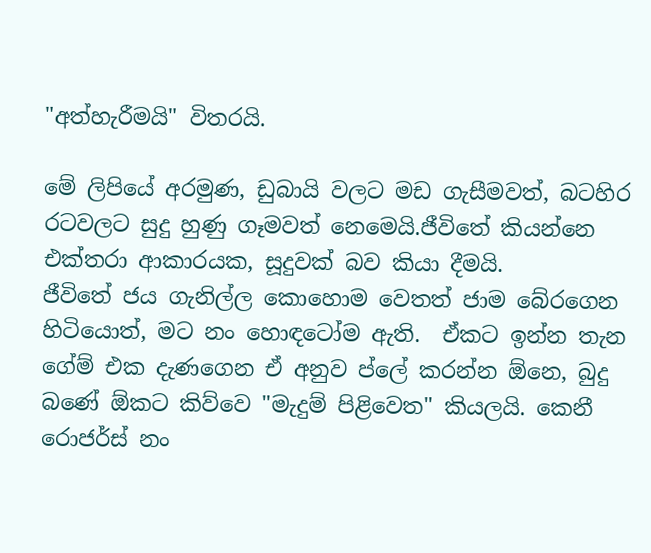"අත්හැරීමයි" විතරයි.

මේ ලිපියේ අරමුණ, ඩුබායි වලට මඩ ගැසීමවත්, බටහිර රටවලට සුදු හුණු ගෑමවත් නෙමෙයි.ජීවිතේ කියන්නෙ එක්තරා ආකාරයක, සූදුවක් බව කියා දීමයි.
ජීවිතේ ජය ගැනිල්ල කොහොම වෙතත් ජාම බේරගෙන හිටියොත්, මට නං හොඳටෝම ඇති.  ඒකට ඉන්න තැන ගේම් එක දැණගෙන ඒ අනුව ප්ලේ කරන්න ඕනෙ, බුදු බණේ ඕකට කිව්වෙ "මැදුම් පිළිවෙත" කියලයි. කෙනී රොජර්ස් නං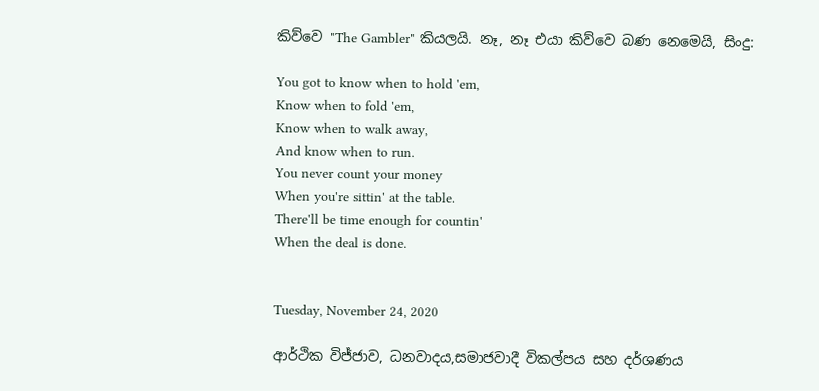කිව්වෙ "The Gambler" කියලයි. නෑ, නෑ එයා කිව්වෙ බණ නෙමෙයි, සිංදු:

You got to know when to hold 'em,
Know when to fold 'em,
Know when to walk away,
And know when to run.
You never count your money
When you're sittin' at the table.
There'll be time enough for countin'
When the deal is done.


Tuesday, November 24, 2020

ආර්ථික විජ්ජාව, ධනවාදය,සමාජවාදී විකල්පය සහ දර්ශණය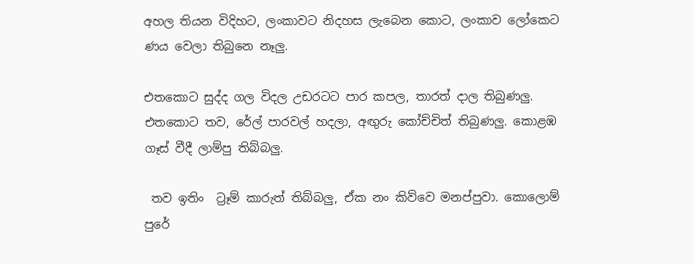අහල තියන විදිහට, ලංකාවට නිදහස ලැබෙන කොට, ලංකාව ලෝකෙට ණය වෙලා තිබුනෙ නෑලු.

එතකොට සුද්ද ගල විදල උඩරටට පාර කපල, තාරත් දාල තිබුණලු. එතකොට තව, රේල් පාරවල් හදලා, අඟුරු කෝච්චිත් තිබුණලු. කොළඹ ගෑස් වීදී ලාම්පු තිබ්බලු.

 තව ඉතිං  ට්‍රෑම් කාරුත් තිබ්බලු, ඒක නං කිව්වෙ මනප්පුවා. කොලොම් පුරේ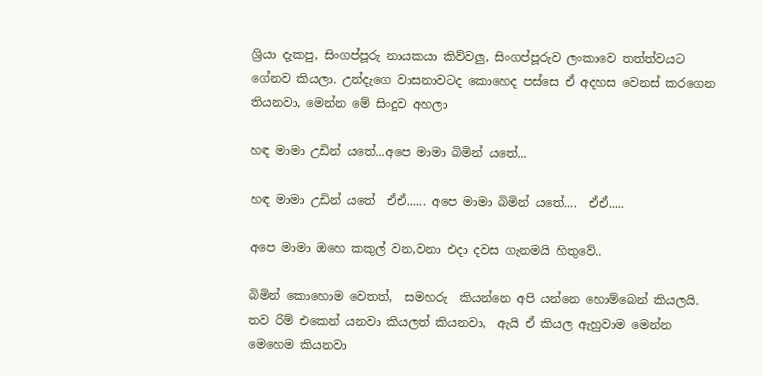ශ්‍රියා දැකපු, සිංගප්පූරු නායකයා කිව්වලු, සිංගප්පූරුව ලංකාවෙ තත්ත්වයට ගේනව කියලා. උන්දැගෙ වාසනාවටද කොහෙද පස්සෙ ඒ අදහස වෙනස් කරගෙන තියනවා, මෙන්න මේ සිංදුව අහලා

හඳ මාමා උඩින් යතේ...අපෙ මාමා බිමින් යතේ...

හඳ මාමා උඩින් යතේ  ඒඒ...... අපෙ මාමා බිමින් යතේ....  ඒඒ.....

අපෙ මාමා ඔහෙ කකුල් වන,වනා එදා දවස ගැනමයි හිතුවේ..

බිමින් කොහොම වෙතත්,  සමහරු  කියන්නෙ අපි යන්නෙ හොම්බෙන් කියලයි. තව රිම් එකෙන් යනවා කියලත් කියනවා,  ඇයි ඒ කියල ඇහුවාම මෙන්න මෙහෙම කියනවා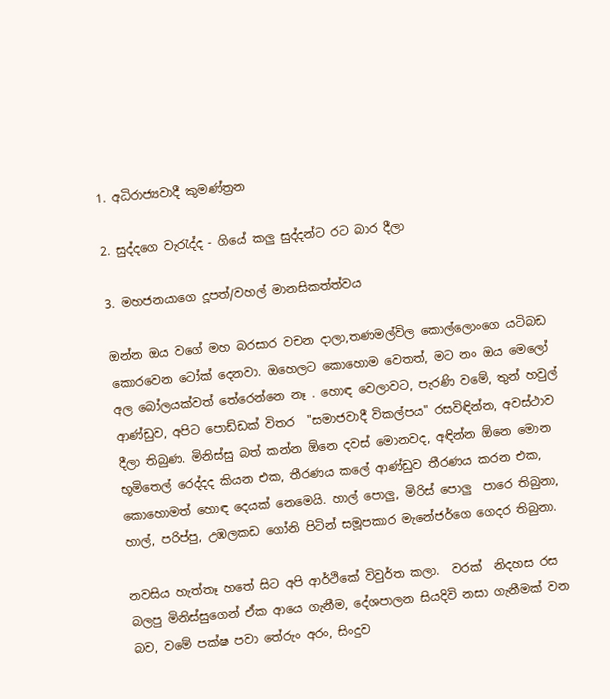1. අධිරාජ්‍යවාදී කුමණ්ත්‍රන

2. සුද්දගෙ වැරැද්ද - ගියේ කලු සුද්දන්ට රට බාර දීලා

3. මහජනයාගෙ දූපත්/වහල් මානසිකත්ත්වය

ඔන්න ඔය වගේ මහ බරසාර වචන දාලා,තණමල්විල කොල්ලොංගෙ යටිබඩ කොරවෙන ටෝක් දෙනවා. ඔහෙලට කොහොම වෙතත්, මට නං ඔය මෙලෝ අල බෝලයක්වත් තේරෙන්නෙ නෑ . හොඳ වෙලාවට, පැරණි වමේ, තුන් හවුල් ආණ්ඩුව, අපිට පොඩ්ඩක් විතර  "සමාජවාදී විකල්පය" රසවිඳින්න, අවස්ථාව දීලා තිබුණ. මිනිස්සු බත් කන්න ඕනෙ දවස් මොනවද, අඳින්න ඕනෙ මොන භූමිතෙල් රෙද්දද කියන එක, තීරණය කලේ ආණ්ඩුව තීරණය කරන එක, කොහොමත් හොඳ දෙයක් නෙමෙයි. හාල් පොලු, මිරිස් පොලු  පාරෙ තිබුනා, හාල්, පරිප්පු, උඹලකඩ ගෝනි පිටින් සමූපකාර මැනේජර්ගෙ ගෙදර තිබුනා.

නවසිය හැත්තෑ හතේ සිට අපි ආර්ථිකේ විවුර්ත කලා.  වරක්  නිදහස රස බලපු මිනිස්සුගෙන් ඒක ආයෙ ගැනීම, දේශපාලන සියදිවි නසා ගැනීමක් වන බව, වමේ පක්ෂ පවා තේරුං අරං, සිංදුව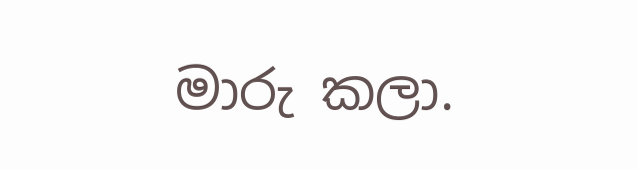මාරු කලා.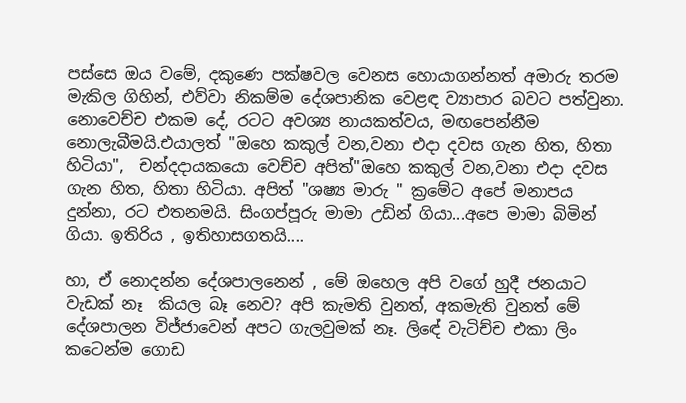පස්සෙ ඔය වමේ, දකුණෙ පක්ෂවල වෙනස හොයාගන්නත් අමාරු තරම මැකිල ගිහින්, එව්වා නිකම්ම දේශපානික වෙළඳ ව්‍යාපාර බවට පත්වුනා. නොවෙච්ච එකම දේ, රටට අවශ්‍ය නායකත්වය, මඟපෙන්නීම නොලැබීමයි.එයාලත් "ඔහෙ කකුල් වන,වනා එදා දවස ගැන හිත, හිතා  හිටියා",  චන්දදායකයො වෙච්ච අපිත්"ඔහෙ කකුල් වන,වනා එදා දවස ගැන හිත, හිතා හිටියා. අපිත් "ශෂ්‍ය මාරු " ක්‍රමේට අපේ මනාපය දුන්නා, රට එතනමයි. සිංගප්පූරු මාමා උඩින් ගියා...අපෙ මාමා බිමින් ගියා. ඉතිරිය , ඉතිහාසගතයි....

හා, ඒ නොදන්න දේශපාලනෙන් , මේ ඔහෙල අපි වගේ හුදී ජනයාට වැඩක් නෑ  කියල බෑ නෙව? අපි කැමති වුනත්, අකමැති වුනත් මේ දේශපාලන විජ්ජාවෙන් අපට ගැලවුමක් නෑ. ලිඳේ වැටිච්ච එකා ලිං කටෙන්ම ගොඩ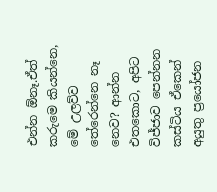එන්න ඕනෑ.ඒත් කරුමෙ කියන්නෙ, මේ උලව්ව තේරෙන්නෙ නෑ නෙව? ආන්න එතකොට, අපිට විජ්ජාව පෙන්නන කස්ටිය ඒකෙන් අයුතු ප්‍රයෝජන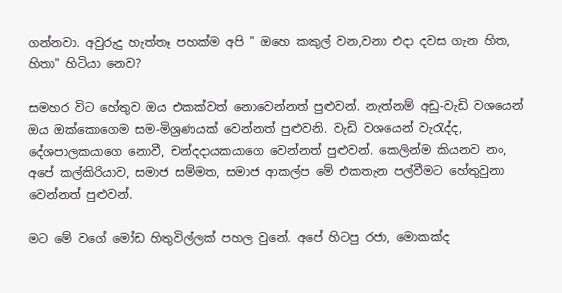ගන්නවා. අවුරුදු හැත්තෑ පහක්ම අපි " ඔහෙ කකුල් වන,වනා එදා දවස ගැන හිත, හිතා" හිටියා නෙව?

සමහර විට හේතුව ඔය එකක්වත් නොවෙන්නත් පුළුවන්. නැත්නම් අඩු-වැඩි වශයෙන් ඔය ඔක්කොගෙම සම-මිශ්‍රණයක් වෙන්නත් පුළුවනි. වැඩි වශයෙන් වැරැද්ද, දේශපාලකයාගෙ නොවී, චන්දදායකයාගෙ වෙන්නත් පුළුවන්. කෙලින්ම කියනව නං, අපේ කල්කිරියාව, සමාජ සම්මත, සමාජ ආකල්ප මේ එකතැන පල්වීමට හේතුවුනා වෙන්නත් පුළුවන්.

මට මේ වගේ මෝඩ හිතුවිල්ලක් පහල වුනේ. අපේ හිටපු රජා, මොකක්ද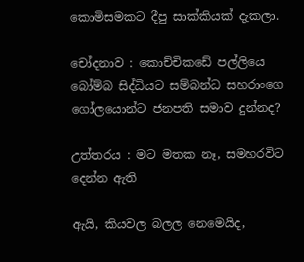කොමිසමකට දීපු සාක්කියක් දැකලා.

චෝදනාව : කොච්චිකඩේ පල්ලියෙ බෝම්බ සිද්ධියට සම්බන්ධ සහරාංගෙ ගෝලයොන්ට ජනපති සමාව දුන්නද?

උත්තරය : මට මතක නෑ, සමහරවිට දෙන්න ඇති

ඇයි, කියවල බලල නෙමෙයිද,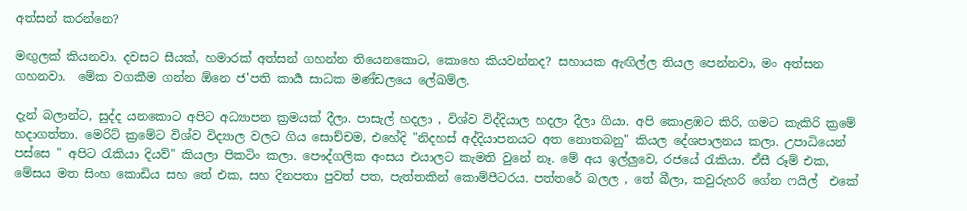අත්සන් කරන්නෙ?

මඟුලක් කියනවා. දවසට සීයක්, හමාරක් අත්සන් ගහන්න තියෙනකොට, කොහෙ කියවන්නද? සහායක ඇඟිල්ල තියල පෙන්නවා, මං අත්සන ගහනවා.  මේක වගකීම ගන්න ඕනෙ ජ'පති කාර්‍ය සාධක මණ්ඩලයෙ ලේඛම්ල.

දැන් බලාන්ට, සුද්ද යනකොට අපිට අධ්‍යාපන ක්‍රමයක් දීලා. පාසැල් හදලා , විශ්ව විද්දියාල හදලා දීලා ගියා. අපි කොළඹට කිරි, ගමට කැකිරි ක්‍රමේ හදාගත්තා. මෙරිට් ක්‍රමේට විශ්ව විද්‍යාල වලට ගිය සොච්චම, එහේදි "නිදහස් අද්දියාපනයට අත නොතබනු" කියල දේශපාලනය කලා. උපාධියෙන් පස්සෙ " අපිට රැකියා දියව්" කියලා පිකටිං කලා. පෞද්ගලික අංසය එයාලට කැමති වුනේ නෑ. මේ අය ඉල්ලුවෙ, රජයේ රැකියා. ඒසී රූම් එක, මේසය මත සිංහ කොඩිය සහ තේ එක, සහ දිනපතා පුවත් පත, පැත්තකින් කොම්පීටරය. පත්තරේ බලල , තේ බීලා, කවුරුහරි ගේන ෆයිල්  එකේ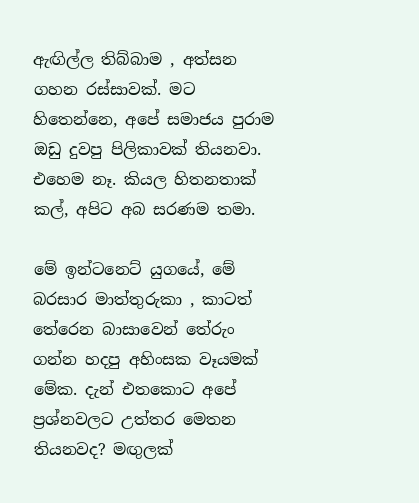ඇඟිල්ල තිබ්බාම , අත්සන ගහන රස්සාවක්. මට හිතෙන්නෙ, අපේ සමාජය පුරාම ඔඩු දුවපු පිලිකාවක් තියනවා. එහෙම නෑ. කියල හිතනතාක් කල්, අපිට අබ සරණම තමා.

මේ ඉන්ටනෙට් යුගයේ, මේ බරසාර මාත්තුරුකා , කාටත් තේරෙන බාසාවෙන් තේරුං ගන්න හදපු අහිංසක වෑයමක් මේක. දැන් එතකොට අපේ ප්‍රශ්නවලට උත්තර මෙතන තියනවද? මඟුලක්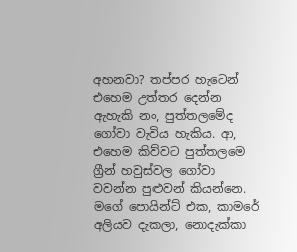අහනවා? තප්පර හැටෙන් එහෙම උත්තර දෙන්න ඇහැකි නං, පුත්තලමේද ගෝවා වැවිය හැකිය. ආ, එහෙම කිව්වට පුත්තලමෙ ග්‍රීන් හවුස්වල ගෝවා වවන්න පුළුවන් කියන්නෙ. මගේ පොයින්ට් එක, කාමරේ අලියව දැකලා, නොදැක්කා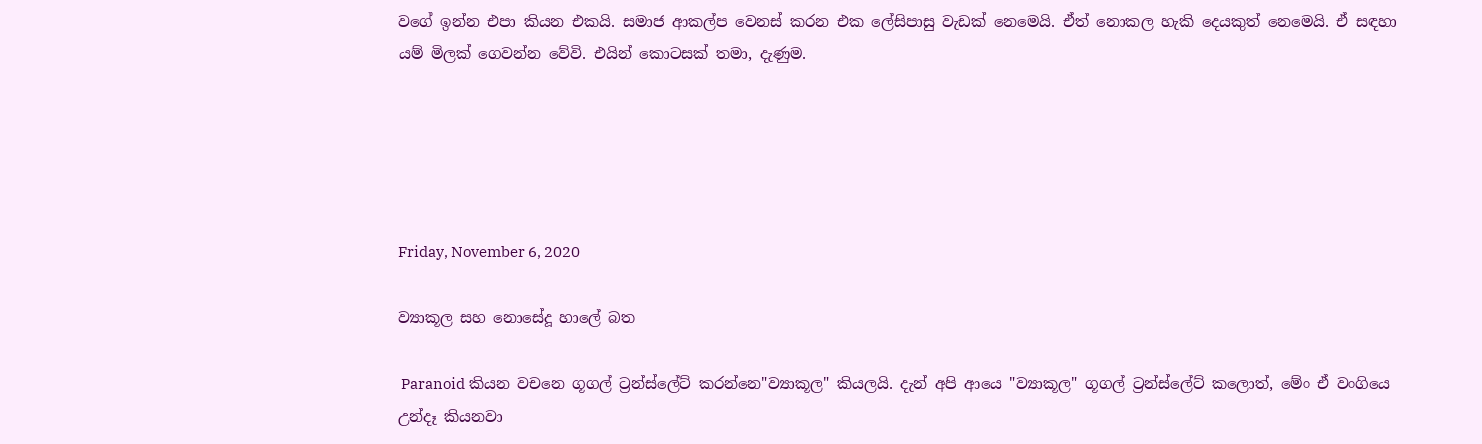වගේ ඉන්න එපා කියන එකයි. සමාජ ආකල්ප වෙනස් කරන එක ලේසිපාසු වැඩක් නෙමෙයි. ඒත් නොකල හැකි දෙයකුත් නෙමෙයි. ඒ සඳහා යම් මිලක් ගෙවන්න වේවි. එයින් කොටසක් තමා, දැණුම.





Friday, November 6, 2020

ව්‍යාකූල සහ නොසේදූ හාලේ බත

 Paranoid කියන වචනෙ ගූගල් ට්‍රන්ස්ලේට් කරන්නෙ"ව්‍යාකූල" කියලයි. දැන් අපි ආයෙ "ව්‍යාකූල" ගූගල් ට්‍රන්ස්ලේට් කලොත්, මේං ඒ වංගියෙ උන්දෑ කියනවා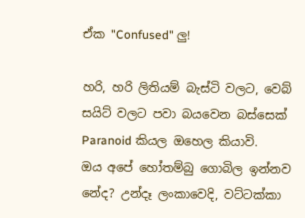ඒක "Confused" ලු!

හරි, හරි ලිතියම් බැස්ටි වලට, වෙබ් සයිට් වලට පවා බයවෙන බස්සෙක් Paranoid කියල ඔහෙල කියාවි.   ඔය අපේ හෝතම්බු ගොබිල ඉන්නව නේද? උන්දෑ ලංකාවෙදි, වට්ටක්කා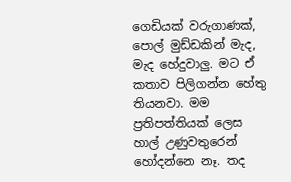ගෙඩියක් වරුගාණක්, පොල් මුඩ්ඩකින් මැද, මැද හේදුවාලු. මට ඒ කතාව පිලිගන්න හේතු තියනවා. මම ප්‍රතිපත්තියක් ලෙස හාල් උණුවතුරෙන් හෝදන්නෙ නෑ. තද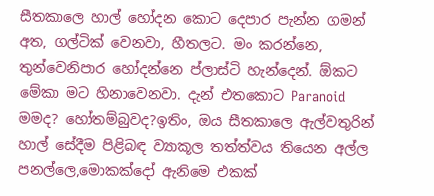සීතකාලෙ හාල් හෝදන කොට දෙපාර පැන්න ගමන් අත, ගල්ටික් වෙනවා, හීතලට. මං කරන්නෙ, තුන්වෙනිපාර හෝදන්නෙ ප්ලාස්ටි හැන්දෙන්. ඕකට මේකා මට හිනාවෙනවා. දැන් එතකොට Paranoid මමද? හෝතම්බුවද?ඉතිං, ඔය සීතකාලෙ ඇල්වතුරින් හාල් සේදීම පිළිබඳ ව්‍යාකූල තත්ත්වය තියෙන අල්ල පනල්ලෙ,මොකක්දෝ ඇනිමෙ එකක්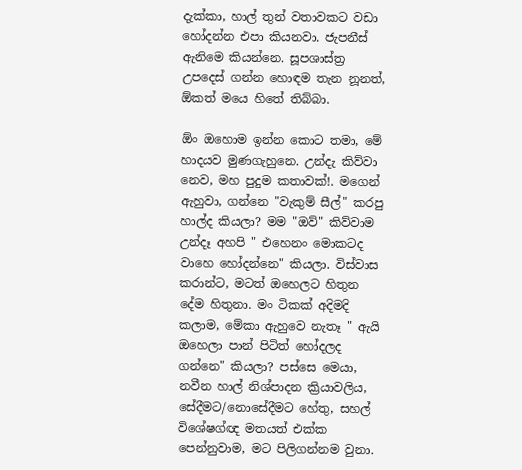දැක්කා, හාල් තුන් වතාවකට වඩා හෝදන්න එපා කියනවා. ජැපනීස් ඇනිමෙ කියන්නෙ. සූපශාස්ත්‍ර උපදෙස් ගන්න හොඳම තැන නූනත්, ඕකත් මයෙ හිතේ තිබ්බා.

ඕං ඔහොම ඉන්න කොට තමා, මේ හාදයව මුණගැහුනෙ. උන්දැ කිව්වා නෙව, මහ පුදුම කතාවක්!. මගෙන් ඇහුවා, ගන්නෙ "වැකුම් සීල්" කරපු හාල්ද කියලා? මම "ඔව්" කිව්වාම උන්දෑ අහපි " එහෙනං මොකටද වාහෙ හෝදන්නෙ" කියලා. විස්වාස කරාන්ට, මටත් ඔහෙලට හිතුන දේම හිතුනා. මං ටිකක් අදිමදි කලාම, මේකා ඇහුවෙ නැතෑ " ඇයි ඔහෙලා පාන් පිටිත් හෝදලද ගන්නෙ" කියලා? පස්සෙ මෙයා, නවීන හාල් නිශ්පාදන ක්‍රියාවලිය, සේදීමට/නොසේදීමට හේතු, සහල් විශේෂග්ඥ මතයත් එක්ක පෙන්නුවාම, මට පිලිගන්නම වුනා.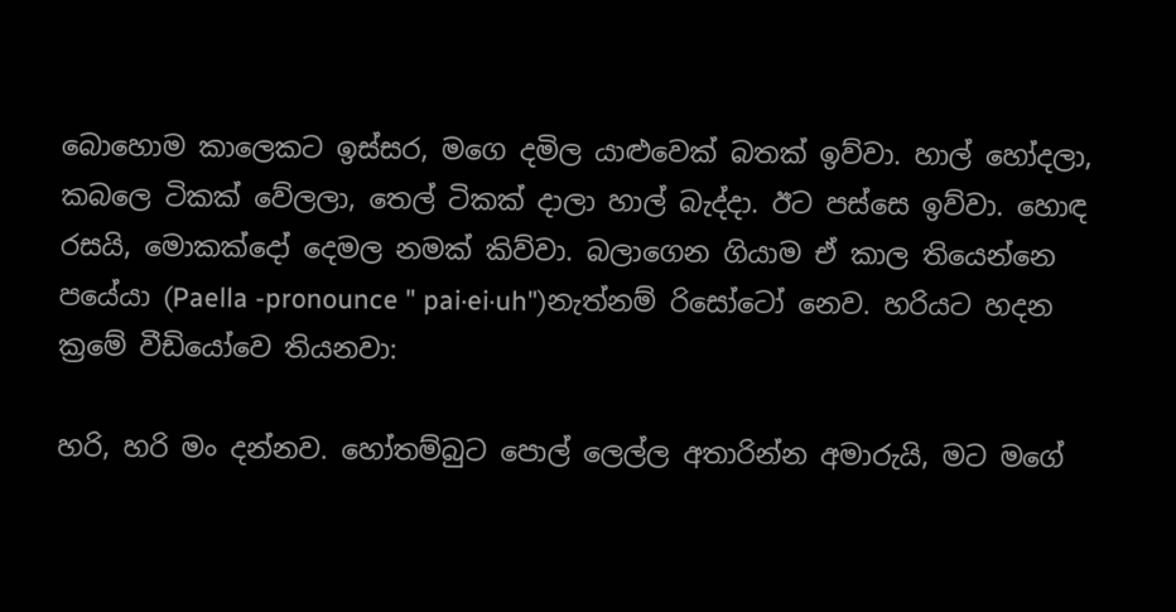බොහොම කාලෙකට ඉස්සර, මගෙ දමිල යාළුවෙක් බතක් ඉව්වා. හාල් හෝදලා, කබලෙ ටිකක් වේලලා, තෙල් ටිකක් දාලා හාල් බැද්දා. ඊට පස්සෙ ඉව්වා. හොඳ රසයි, මොකක්දෝ දෙමල නමක් කිව්වා. බලාගෙන ගියාම ඒ කාල තියෙන්නෙ පයේයා (Paella -pronounce " pai·ei·uh")නැත්නම් රිසෝටෝ නෙව. හරියට හදන ක්‍රමේ වීඩියෝවෙ තියනවා:

හරි, හරි මං දන්නව. හෝතම්බුට පොල් ලෙල්ල අතාරින්න අමාරුයි, මට මගේ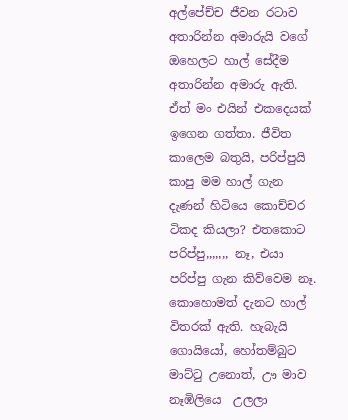අල්පේච්ච ජීවන රටාව අතාරින්න අමාරුයි වගේ ඔහෙලට හාල් සේදීම අතාරින්න අමාරු ඇති. ඒත් මං එයින් එකදෙයක් ඉගෙන ගත්තා. ජීවිත කාලෙම බතුයි, පරිප්පුයි කාපු මම හාල් ගැන දැණන් හිටියෙ කොච්චර ටිකද කියලා? එතකොට පරිප්පු,,,,,,, නෑ, එයා පරිප්පු ගැන කිව්වෙම නෑ. කොහොමත් දැනට හාල් විතරක් ඇති. හැබැයි ගොයියෝ, හෝතම්බුට මාට්ටු උනොත්, ඌ මාව නෑඹිලියෙ  උලලා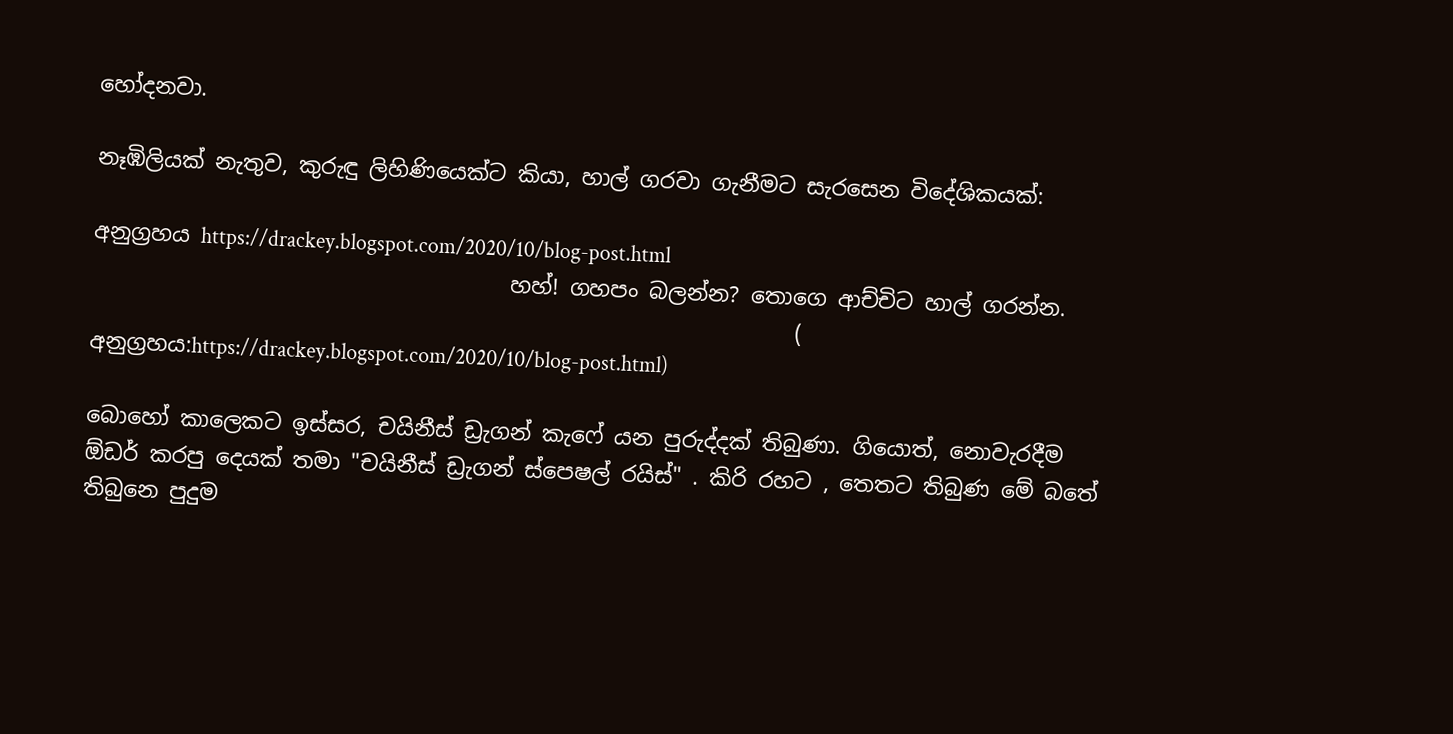හෝදනවා.

නෑඹිලියක් නැතුව, කුරුඳු ලිහිණියෙක්ට කියා, හාල් ගරවා ගැනීමට සැරසෙන විදේශිකයක්:

අනුග්‍රහය https://drackey.blogspot.com/2020/10/blog-post.html
                                      හහ්! ගහපං බලන්න? තොගෙ ආච්චිට හාල් ගරන්න.
                                                                ( අනුග්‍රහය:https://drackey.blogspot.com/2020/10/blog-post.html)

බොහෝ කාලෙකට ඉස්සර, චයිනීස් ඩ්‍රැගන් කැෆේ යන පුරුද්දක් තිබුණා. ගියොත්, නොවැරදීම ඕඩර් කරපු දෙයක් තමා "චයිනීස් ඩ්‍රැගන් ස්පෙෂල් රයිස්" . කිරි රහට , තෙතට තිබුණ මේ බතේ තිබුනෙ පුදුම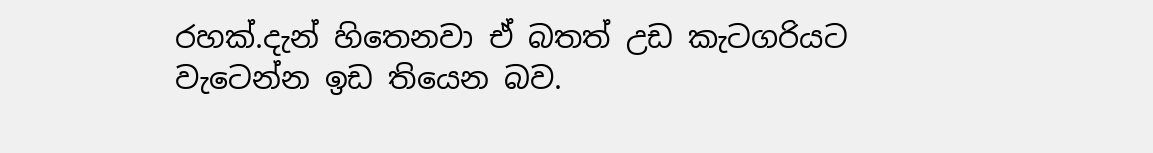රහක්.දැන් හිතෙනවා ඒ බතත් උඩ කැටගරියට වැටෙන්න ඉඩ තියෙන බව.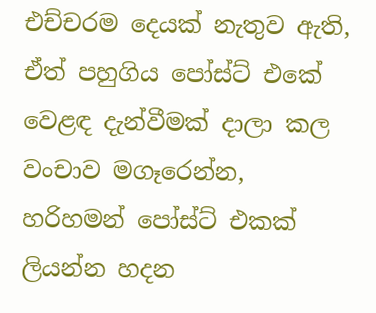එච්චරම දෙයක් නැතුව ඇති, ඒත් පහුගිය පෝස්ට් එකේ වෙළඳ දැන්වීමක් දාලා කල වංචාව මගෑරෙන්න, හරිහමන් පෝස්ට් එකක් ලියන්න හදන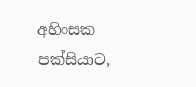අහිංසක පක්සියාට,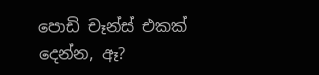පොඩි චෑන්ස් එකක් දෙන්න, ඈ?